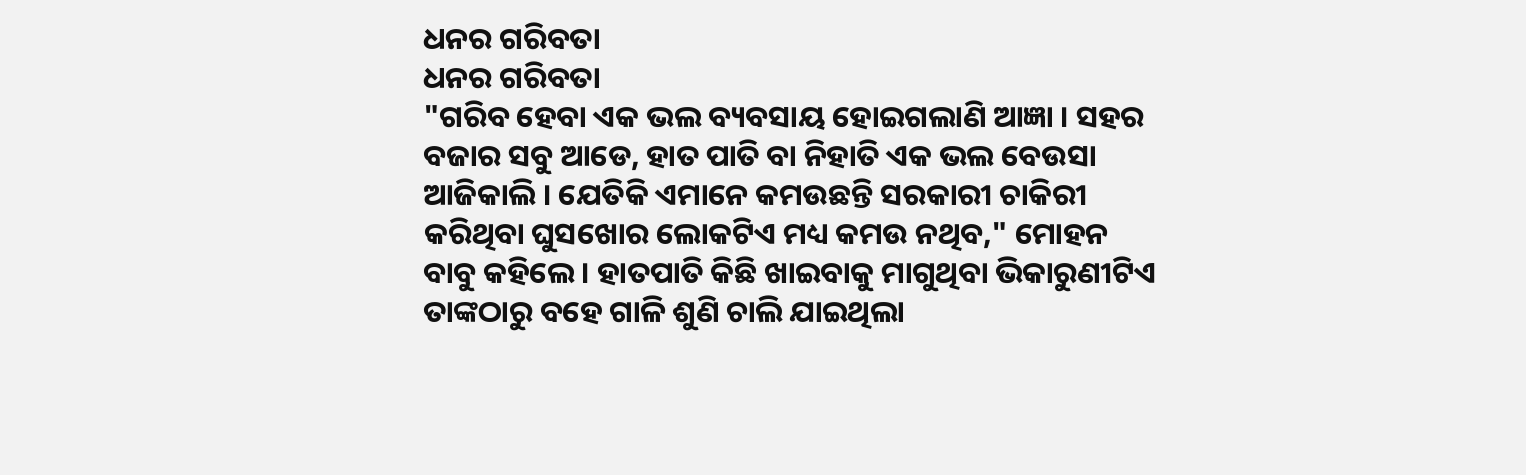ଧନର ଗରିବତା
ଧନର ଗରିବତା
"ଗରିବ ହେବା ଏକ ଭଲ ବ୍ୟବସାୟ ହୋଇଗଲାଣି ଆଜ୍ଞା । ସହର ବଜାର ସବୁ ଆଡେ, ହାତ ପାତି ବା ନିହାତି ଏକ ଭଲ ବେଉସା ଆଜିକାଲି । ଯେତିକି ଏମାନେ କମଉଛନ୍ତି ସରକାରୀ ଚାକିରୀ କରିଥିବା ଘୁସଖୋର ଲୋକଟିଏ ମଧ୍ୟ କମଉ ନଥିବ," ମୋହନ ବାବୁ କହିଲେ । ହାତପାତି କିଛି ଖାଇବାକୁ ମାଗୁଥିବା ଭିକାରୁଣୀଟିଏ ତାଙ୍କଠାରୁ ବହେ ଗାଳି ଶୁଣି ଚାଲି ଯାଇଥିଲା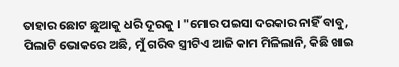ତାହାର ଛୋଟ ଛୁଆକୁ ଧରି ଦୂରକୁ । "ମୋର ପଇସା ଦରକାର ନାହିଁ ବାବୁ, ପିଲାଟି ଭୋକରେ ଅଛି, ମୁଁ ଗରିବ ସ୍ତ୍ରୀଟିଏ ଆଜି କାମ ମିଳିଲାନି, କିଛି ଖାଇ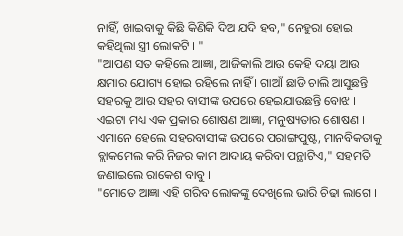ନାହିଁ, ଖାଇବାକୁ କିଛି କିଣିକି ଦିଅ ଯଦି ହବ," ନେହୁରା ହୋଇ କହିଥିଲା ସ୍ତ୍ରୀ ଲୋକଟି । "
"ଆପଣ ସତ କହିଲେ ଆଜ୍ଞା, ଆଜିକାଲି ଆଉ କେହି ଦୟା ଆଉ କ୍ଷମାର ଯୋଗ୍ୟ ହୋଇ ରହିଲେ ନାହିଁ । ଗାଆଁ ଛାଡି ଚାଲି ଆସୁଛନ୍ତି ସହରକୁ ଆଉ ସହର ବାସୀଙ୍କ ଉପରେ ହେଇଯାଉଛନ୍ତି ବୋଝ । ଏଇଟା ମଧ୍ୟ ଏକ ପ୍ରକାର ଶୋଷଣ ଆଜ୍ଞା, ମନୁଷ୍ୟତାର ଶୋଷଣ । ଏମାନେ ହେଲେ ସହରବାସୀଙ୍କ ଉପରେ ପରାଙ୍ଗପୁଷ୍ଟ, ମାନବିକତାକୁ ବ୍ଲାକମେଲ କରି ନିଜର କାମ ଆଦାୟ କରିବା ପନ୍ଥାଟିଏ," ସହମତି ଜଣାଇଲେ ରାକେଶ ବାବୁ ।
"ମୋତେ ଆଜ୍ଞା ଏହି ଗରିବ ଲୋକଙ୍କୁ ଦେଖିଲେ ଭାରି ଚିଢା ଲାଗେ ।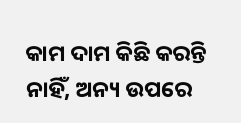କାମ ଦାମ କିଛି କରନ୍ତି ନାହିଁ, ଅନ୍ୟ ଉପରେ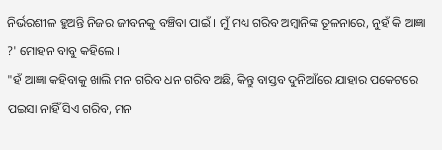ନିର୍ଭରଶୀଳ ହୁଅନ୍ତି ନିଜର ଜୀବନକୁ ବଞ୍ଚିବା ପାଇଁ । ମୁଁ ମଧ୍ୟ ଗରିବ ଅମ୍ବାନିଙ୍କ ତୂଳନାରେ, ନୁହଁ କି ଆଜ୍ଞା ?' ମୋହନ ବାବୁ କହିଲେ ।
"ହଁ ଆଜ୍ଞା କହିବାକୁ ଖାଲି ମନ ଗରିବ ଧନ ଗରିବ ଅଛି, କିନ୍ତୁ ବାସ୍ତବ ଦୁନିଆଁରେ ଯାହାର ପକେଟରେ ପଇସା ନାହିଁ ସିଏ ଗରିବ, ମନ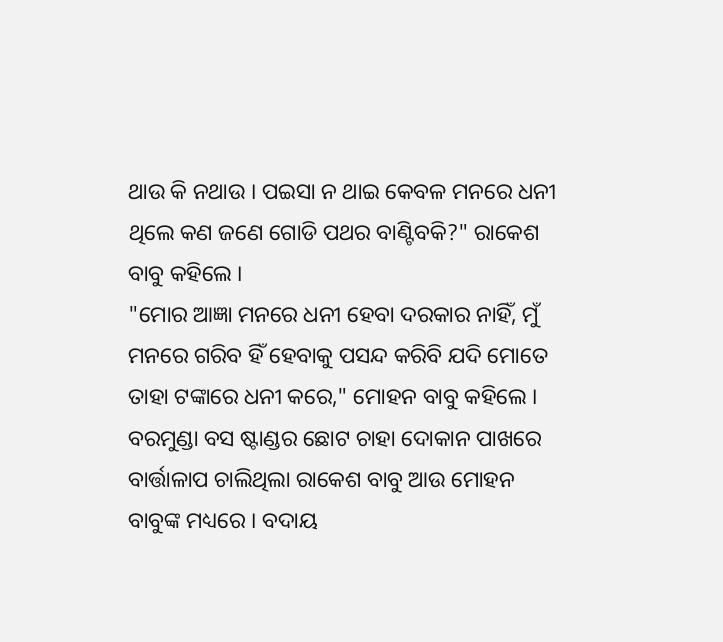ଥାଉ କି ନଥାଉ । ପଇସା ନ ଥାଇ କେବଳ ମନରେ ଧନୀ ଥିଲେ କଣ ଜଣେ ଗୋଡି ପଥର ବାଣ୍ଟିବକି?" ରାକେଶ ବାବୁ କହିଲେ ।
"ମୋର ଆଜ୍ଞା ମନରେ ଧନୀ ହେବା ଦରକାର ନାହିଁ, ମୁଁ ମନରେ ଗରିବ ହିଁ ହେବାକୁ ପସନ୍ଦ କରିବି ଯଦି ମୋତେ ତାହା ଟଙ୍କାରେ ଧନୀ କରେ," ମୋହନ ବାବୁ କହିଲେ ।
ବରମୁଣ୍ଡା ବସ ଷ୍ଟାଣ୍ଡର ଛୋଟ ଚାହା ଦୋକାନ ପାଖରେ ବାର୍ତ୍ତାଳାପ ଚାଲିଥିଲା ରାକେଶ ବାବୁ ଆଉ ମୋହନ ବାବୁଙ୍କ ମଧ୍ୟରେ । ବଦାୟ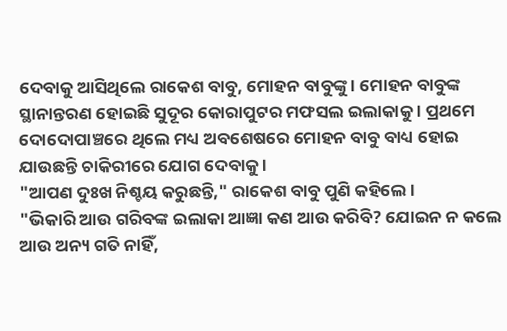ଦେବାକୁ ଆସିଥିଲେ ରାକେଶ ବାବୁ, ମୋହନ ବାବୁଙ୍କୁ । ମୋହନ ବାବୁଙ୍କ ସ୍ଥାନାନ୍ତରଣ ହୋଇଛି ସୁଦୂର କୋରାପୁଟର ମଫସଲ ଇଲାକାକୁ । ପ୍ରଥମେ ଦୋଦୋପାଞ୍ଚରେ ଥିଲେ ମଧ୍ୟ ଅବଶେଷରେ ମୋହନ ବାବୁ ବାଧ୍ୟ ହୋଇ ଯାଉଛନ୍ତି ଚାକିରୀରେ ଯୋଗ ଦେବାକୁ ।
"ଆପଣ ଦୁଃଖ ନିଶ୍ଚୟ କରୁଛନ୍ତି," ରାକେଶ ବାବୁ ପୁଣି କହିଲେ ।
"ଭିକାରି ଆଉ ଗରିବଙ୍କ ଇଲାକା ଆଜ୍ଞା କଣ ଆଉ କରିବି? ଯୋଇନ ନ କଲେ ଆଉ ଅନ୍ୟ ଗତି ନାହିଁ,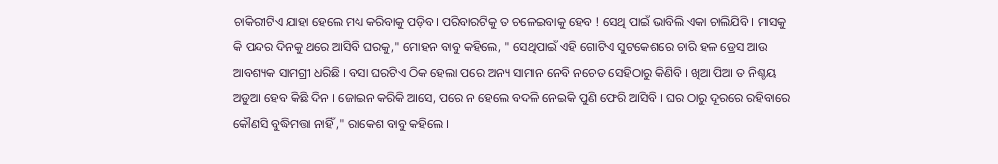ଚାକିରୀଟିଏ ଯାହା ହେଲେ ମଧ୍ୟ କରିବାକୁ ପଡ଼ିବ। ପରିବାରଟିକୁ ତ ଚଳେଇବାକୁ ହେବ ! ସେଥି ପାଇଁ ଭାବିଲି ଏକା ଚାଲିଯିବି । ମାସକୁ କି ପନ୍ଦର ଦିନକୁ ଥରେ ଆସିବି ଘରକୁ," ମୋହନ ବାବୁ କହିଲେ, " ସେଥିପାଇଁ ଏହି ଗୋଟିଏ ସୁଟକେଶରେ ଚାରି ହଳ ଡ୍ରେସ ଆଉ ଆବଶ୍ୟକ ସାମଗ୍ରୀ ଧରିଛି । ବସା ଘରଟିଏ ଠିକ ହେଲା ପରେ ଅନ୍ୟ ସାମାନ ନେବି ନଚେତ ସେହିଠାରୁ କିଣିବି । ଖିଆ ପିଆ ତ ନିଶ୍ଚୟ ଅଡୁଆ ହେବ କିଛି ଦିନ । ଜୋଇନ କରିକି ଆସେ, ପରେ ନ ହେଲେ ବଦଳି ନେଇକି ପୁଣି ଫେରି ଆସିବି । ଘର ଠାରୁ ଦୂରରେ ରହିବାରେ କୌଣସି ବୁଦ୍ଧିମତ୍ତା ନାହିଁ ," ରାକେଶ ବାବୁ କହିଲେ ।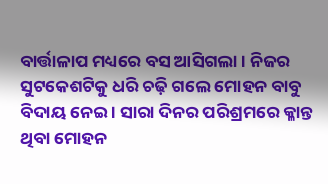ବାର୍ତ୍ତାଳାପ ମଧ୍ୟରେ ବସ ଆସିଗଲା । ନିଜର ସୁଟକେଶଟିକୁ ଧରି ଚଢ଼ି ଗଲେ ମୋହନ ବାବୁ ବିଦାୟ ନେଇ । ସାରା ଦିନର ପରିଶ୍ରମରେ କ୍ଳାନ୍ତ ଥିବା ମୋହନ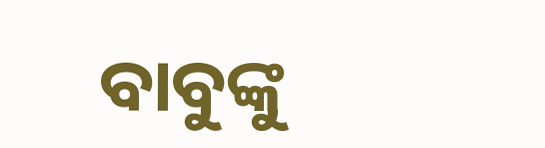ବାବୁଙ୍କୁ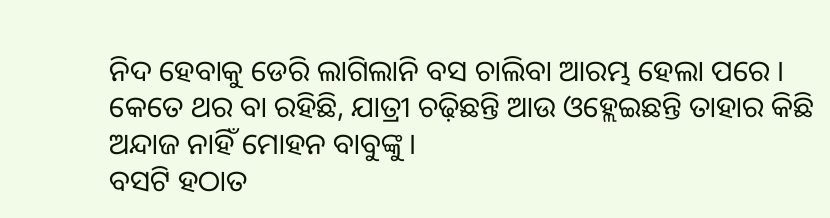ନିଦ ହେବାକୁ ଡେରି ଲାଗିଲାନି ବସ ଚାଲିବା ଆରମ୍ଭ ହେଲା ପରେ । କେତେ ଥର ବା ରହିଛି, ଯାତ୍ରୀ ଚଢ଼ିଛନ୍ତି ଆଉ ଓହ୍ଲେଇଛନ୍ତି ତାହାର କିଛି ଅନ୍ଦାଜ ନାହିଁ ମୋହନ ବାବୁଙ୍କୁ ।
ବସଟି ହଠାତ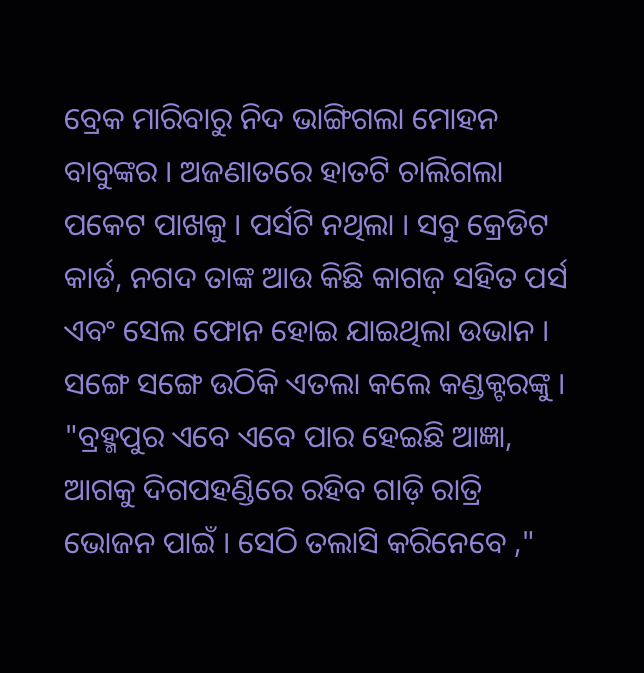ବ୍ରେକ ମାରିବାରୁ ନିଦ ଭାଙ୍ଗିଗଲା ମୋହନ ବାବୁଙ୍କର । ଅଜଣାତରେ ହାତଟି ଚାଲିଗଲା ପକେଟ ପାଖକୁ । ପର୍ସଟି ନଥିଲା । ସବୁ କ୍ରେଡିଟ କାର୍ଡ, ନଗଦ ତାଙ୍କ ଆଉ କିଛି କାଗଜ଼ ସହିତ ପର୍ସ ଏବଂ ସେଲ ଫୋନ ହୋଇ ଯାଇଥିଲା ଉଭାନ ।
ସଙ୍ଗେ ସଙ୍ଗେ ଉଠିକି ଏତଲା କଲେ କଣ୍ଡକ୍ଟରଙ୍କୁ ।
"ବ୍ରହ୍ମପୁର ଏବେ ଏବେ ପାର ହେଇଛି ଆଜ୍ଞା, ଆଗକୁ ଦିଗପହଣ୍ଡିରେ ରହିବ ଗାଡ଼ି ରାତ୍ରି ଭୋଜନ ପାଇଁ । ସେଠି ତଲାସି କରିନେବେ ,"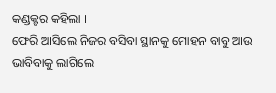କଣ୍ଡକ୍ଟର କହିଲା ।
ଫେରି ଆସିଲେ ନିଜର ବସିବା ସ୍ଥାନକୁ ମୋହନ ବାବୁ ଆଉ ଭାବିବାକୁ ଲାଗିଲେ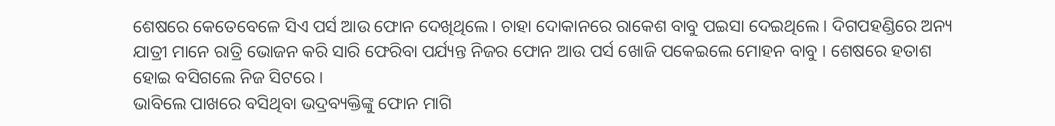ଶେଷରେ କେତେବେଳେ ସିଏ ପର୍ସ ଆଉ ଫୋନ ଦେଖିଥିଲେ । ଚାହା ଦୋକାନରେ ରାକେଶ ବାବୁ ପଇସା ଦେଇଥିଲେ । ଦିଗପହଣ୍ଡିରେ ଅନ୍ୟ ଯାତ୍ରୀ ମାନେ ରାତ୍ରି ଭୋଜନ କରି ସାରି ଫେରିବା ପର୍ଯ୍ୟନ୍ତ ନିଜର ଫୋନ ଆଉ ପର୍ସ ଖୋଜି ପକେଇଲେ ମୋହନ ବାବୁ । ଶେଷରେ ହତାଶ ହୋଇ ବସିଗଲେ ନିଜ ସିଟରେ ।
ଭାବିଲେ ପାଖରେ ବସିଥିବା ଭଦ୍ରବ୍ୟକ୍ତିଙ୍କୁ ଫୋନ ମାଗି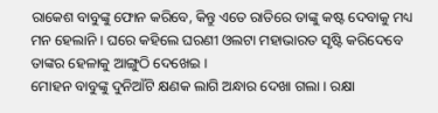ରାକେଶ ବାବୁଙ୍କୁ ଫୋନ କରିବେ, କିନ୍ତୁ ଏତେ ରାତିରେ ତାଙ୍କୁ କଷ୍ଟ ଦେବାକୁ ମଧ୍ୟ ମନ ହେଲାନି । ଘରେ କହିଲେ ଘରଣୀ ଓଲଟା ମହାଭାରତ ସୃଷ୍ଟି କରିଦେବେ ତାଙ୍କର ହେଳାକୁ ଆଙ୍ଗୁଠି ଦେଖେଇ ।
ମୋହନ ବାବୁଙ୍କୁ ଦୁନିଆଁଟି କ୍ଷଣକ ଲାଗି ଅନ୍ଧାର ଦେଖା ଗଲା । ରକ୍ଷା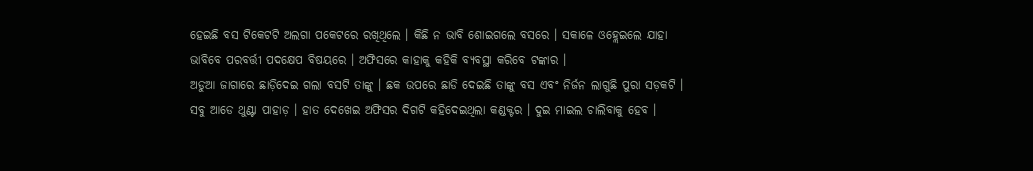ହେଇଛି ବସ ଟିକେଟଟି ଅଲଗା ପକେଟରେ ରଖିଥିଲେ । କିଛି ନ ଭାବି ଶୋଇଗଲେ ବସରେ । ସକାଳେ ଓହ୍ଲେଇଲେ ଯାହା ଭାବିବେ ପରବର୍ତ୍ତୀ ପଦକ୍ଷେପ ବିଷୟରେ । ଅଫିସରେ କାହାକୁ କହିକି ବ୍ୟବସ୍ଥା କରିବେ ଟଙ୍କାର ।
ଅଡୁଆ ଜାଗାରେ ଛାଡ଼ିଦେଇ ଗଲା ବସଟି ତାଙ୍କୁ । ଛକ ଉପରେ ଛାଡି ଦେଇଛି ତାଙ୍କୁ ବସ ଏବଂ ନିର୍ଜନ ଲାଗୁଛି ପୁରା ସଡ଼କଟି । ସବୁ ଆଡେ ଥୁଣ୍ଟା ପାହାଡ଼ । ହାତ ଦେଖେଇ ଅଫିସର ଦିଗଟି କହିଦେଇଥିଲା କଣ୍ଡକ୍ଟର । ଦୁଇ ମାଇଲ ଚାଲିବାକୁ ହେବ ।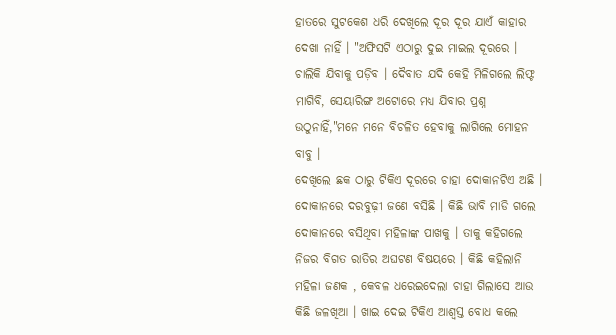ହାତରେ ସୁଟକେଶ ଧରି ଦେଖିଲେ ଦୂର ଦୂର ଯାଏଁ କାହାର ଦେଖା ନାହିଁ । "ଅଫିସଟି ଏଠାରୁ ଦୁଇ ମାଇଲ ଦୂରରେ । ଚାଲିକି ଯିବାକୁ ପଡ଼ିବ । ଦୈବାତ ଯଦି କେହି ମିଳିଗଲେ ଲିଫ୍ଟ ମାଗିବି, ସେୟାରିଙ୍ଗ ଅଟୋରେ ମଧ୍ୟ ଯିବାର ପ୍ରଶ୍ନ ଉଠୁନାହିଁ,"ମନେ ମନେ ବିଚଳିତ ହେବାକୁ ଲାଗିଲେ ମୋହନ ବାବୁ ।
ଦେଖିଲେ ଛକ ଠାରୁ ଟିକିଏ ଦୂରରେ ଚାହା ଦୋକାନଟିଏ ଅଛି । ଦୋକାନରେ ଦରବୁଢ଼ୀ ଜଣେ ବସିଛି । କିଛି ଭାବି ମାଡି ଗଲେ ଦୋକାନରେ ବସିଥିବା ମହିଳାଙ୍କ ପାଖକୁ । ତାକୁ କହିଗଲେ ନିଜର ବିଗତ ରାତିର ଅଘଟଣ ବିଷୟରେ । କିଛି କହିଲାନି ମହିଳା ଜଣକ , କେବଳ ଧରେଇଦେଲା ଚାହା ଗିଲାସେ ଆଉ କିଛି ଜଳଖିଆ । ଖାଇ ଦେଇ ଟିକିଏ ଆଶ୍ଵସ୍ତ ବୋଧ କଲେ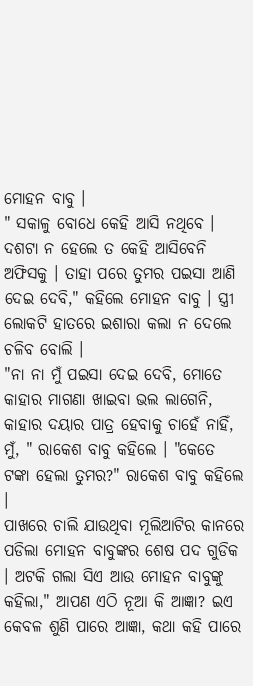ମୋହନ ବାବୁ ।
" ସକାଳୁ ବୋଧେ କେହି ଆସି ନଥିବେ । ଦଶଟା ନ ହେଲେ ତ କେହି ଆସିବେନି ଅଫିସକୁ । ତାହା ପରେ ତୁମର ପଇସା ଆଣି ଦେଇ ଦେବି," କହିଲେ ମୋହନ ବାବୁ । ସ୍ତ୍ରୀ ଲୋକଟି ହାତରେ ଇଶାରା କଲା ନ ଦେଲେ ଚଳିବ ବୋଲି ।
"ନା ନା ମୁଁ ପଇସା ଦେଇ ଦେବି, ମୋତେ କାହାର ମାଗଣା ଖାଇବା ଭଲ ଲାଗେନି, କାହାର ଦୟାର ପାତ୍ର ହେବାକୁ ଚାହେଁ ନାହିଁ, ମୁଁ, " ରାକେଶ ବାବୁ କହିଲେ । "କେତେ ଟଙ୍କା ହେଲା ତୁମର?" ରାକେଶ ବାବୁ କହିଲେ ।
ପାଖରେ ଚାଲି ଯାଉଥିବା ମୂଲିଆଟିର କାନରେ ପଡିଲା ମୋହନ ବାବୁଙ୍କର ଶେଷ ପଦ ଗୁଡିକ । ଅଟକି ଗଲା ସିଏ ଆଉ ମୋହନ ବାବୁଙ୍କୁ କହିଲା," ଆପଣ ଏଠି ନୂଆ କି ଆଜ୍ଞା? ଇଏ କେବଳ ଶୁଣି ପାରେ ଆଜ୍ଞା, କଥା କହି ପାରେ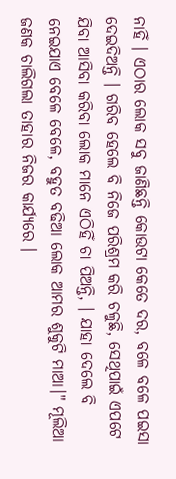ନାହିଁ । ଏଠାର ଲୋକ ସବୁ ଜାଣିଛନ୍ତି କୋଉଟା କେତେ ଦର, ବଳେ ବଳେ ପଇସା ଦେଇଦିଅନ୍ତି । ଗରିବ ହେଲେ ବି ନିଜେ ପରିଶ୍ରମ କରି ଚଳୁଛି, ସେଥିପାଇଁ ଏପଟେ ଯିବା ଆସିବା କରିବା ଲୋକ ମାନେ ଏଠିହିଁ ଚା ପିଅନ୍ତି, । ଯାହା ଦେଲେ ବି ନେଇଯାଏ ବେଳେ ବେଳେ, ବହୁତ ବଢିଆ ଲୋକ ଆମର ଶୁକୁଟି ମାଆ।" ମୂଲିଆ ଜଣକ ଚାଲିଗଲା ତାହାର ନିଜର କାର୍ଯ୍ୟରେ ।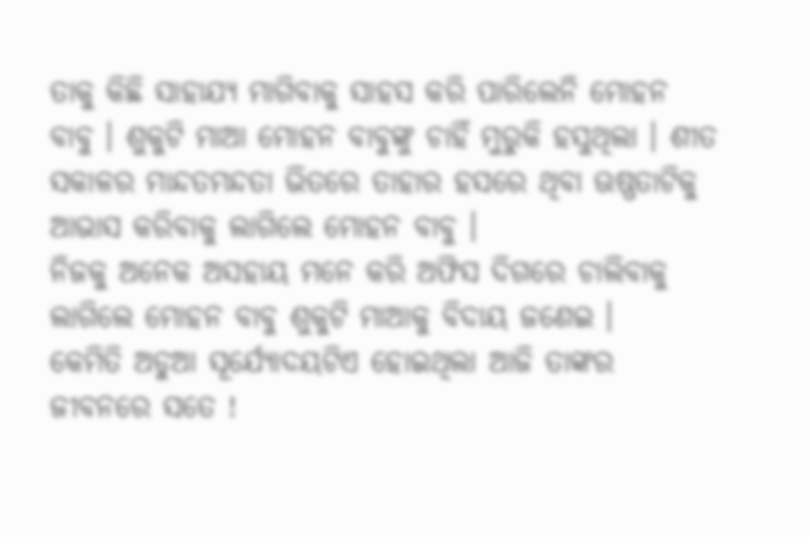ତାକୁ କିଛି ସାହାଯ୍ୟ ମାଗିବାକୁ ସାହସ କରି ପାରିଲେନି ମୋହନ ବାବୁ । ଶୁକୁଟି ମାଆ ମୋହନ ବାବୁଙ୍କୁ ଚାହିଁ ମୁରୁକି ହସୁଥିଲା । ଶୀତ ସକାଳର ମାନ୍ଦତମନ୍ଦତା ଭିତରେ ତାହାର ହସରେ ଥିବା ଊଷ୍ଣତାଟିକୁ ଆଭାସ କରିବାକୁ ଲାଗିଲେ ମୋହନ ବାବୁ ।
ନିଜକୁ ଅନେକ ଅସହାୟ ମନେ କରି ଅଫିସ ଦିଗରେ ଚାଲିବାକୁ ଲାଗିଲେ ମୋହନ ବାବୁ ଶୁକୁଟି ମାଆକୁ ବିଦାୟ ଜଣେଇ ।
କେମିତି ଅଡୁଆ ସୂର୍ଯ୍ୟୋଦୟଟିଏ ହୋଇଥିଲା ଆଜି ତାଙ୍କର ଜୀବନରେ ସତେ !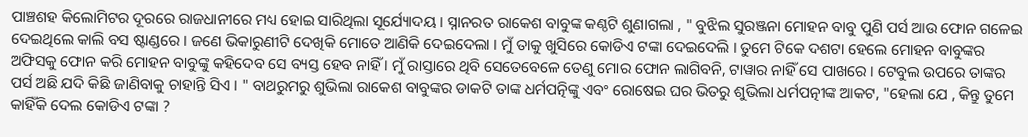ପାଞ୍ଚଶହ କିଲୋମିଟର ଦୂରରେ ରାଜଧାନୀରେ ମଧ୍ୟ ହୋଇ ସାରିଥିଲା ସୂର୍ଯ୍ୟୋଦୟ । ସ୍ନାନରତ ରାକେଶ ବାବୁଙ୍କ କଣ୍ଠଟି ଶୁଣାଗଲା , " ବୁଝିଲ ସୁରଞ୍ଜନା ମୋହନ ବାବୁ ପୁଣି ପର୍ସ ଆଉ ଫୋନ ଗଳେଇ ଦେଇଥିଲେ କାଲି ବସ ଷ୍ଟାଣ୍ଡରେ । ଜଣେ ଭିକାରୁଣୀଟି ଦେଖିକି ମୋତେ ଆଣିକି ଦେଇଦେଲା । ମୁଁ ତାକୁ ଖୁସିରେ କୋଡିଏ ଟଙ୍କା ଦେଇଦେଲି । ତୁମେ ଟିକେ ଦଶଟା ହେଲେ ମୋହନ ବାବୁଙ୍କର ଅଫିସକୁ ଫୋନ କରି ମୋହନ ବାବୁଙ୍କୁ କହିଦେବ ସେ ବ୍ୟସ୍ତ ହେବ ନାହିଁ । ମୁଁ ରାସ୍ତାରେ ଥିବି ସେତେବେଳେ ତେଣୁ ମୋର ଫୋନ ଲାଗିବନି, ଟାୱାର ନାହିଁ ସେ ପାଖରେ । ଟେବୁଲ ଉପରେ ତାଙ୍କର ପର୍ସ ଅଛି ଯଦି କିଛି ଜାଣିବାକୁ ଚାହାନ୍ତି ସିଏ । " ବାଥରୁମରୁ ଶୁଭିଲା ରାକେଶ ବାବୁଙ୍କର ଡାକଟି ତାଙ୍କ ଧର୍ମପତ୍ନିଙ୍କୁ ଏବଂ ରୋଷେଇ ଘର ଭିତରୁ ଶୁଭିଲା ଧର୍ମପତ୍ନୀଙ୍କ ଆକଟ, "ହେଲା ଯେ , କିନ୍ତୁ ତୁମେ କାହିଁକି ଦେଲ କୋଡିଏ ଟଙ୍କା ?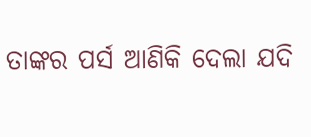ତାଙ୍କର ପର୍ସ ଆଣିକି ଦେଲା ଯଦି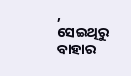, ସେଇଥିରୁ ବାହାର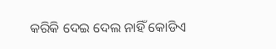କରିକି ଦେଇ ଦେଲ ନାହିଁ କୋଡିଏ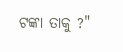ଟଙ୍କା ତାକୁ ?"